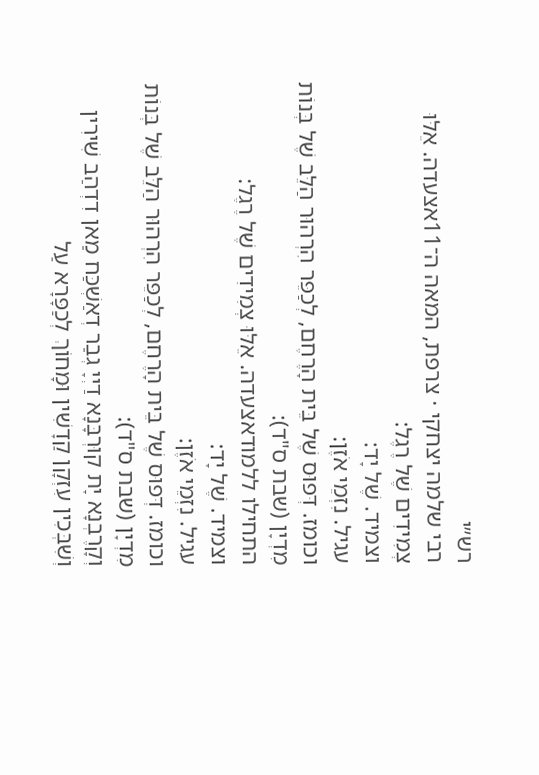רש״י
רבי שלמה יצחקי · צרפת, המאה ה־11אצעדה. אֵלּוּ צְמִידִים שֶׁל רֶגֶל:
וצמיד. שֶׁל יָד:
עגיל. נִזְמֵי אֹזֶן:
וכומז. דְּפוּס שֶׁל בֵּית הָרֶחֶם, לְכַפֵּר הִרְהוּר הַלֵּב שֶׁל בְּנוֹת מִדְיָן (שבת ס"ד):
התחילו ללמודאצעדה. אֵלּוּ צְמִידִים שֶׁל רֶגֶל:
וצמיד. שֶׁל יָד:
עגיל. נִזְמֵי אֹזֶן:
וכומז. דְּפוּס שֶׁל בֵּית הָרֶחֶם, לְכַפֵּר הִרְהוּר הַלֵּב שֶׁל בְּנוֹת מִדְיָן (שבת ס"ד):
וְקָרֶבְנָא יָת קוּרְבָּנָא דַיְיָ גְבַר דְאַשְׁכַּח מַאן דִדְהַב שִׁירִין וְשִׁבְּכִין עִזְקָן קַדָשִׁין וּמָחוֹךְ לְכַפָּרָא עַל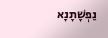נַפְשָׁתָנָא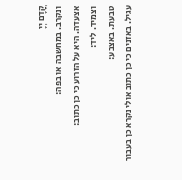קֳדָם יְיָ
ונקרב. במחשבה או בפה:
אצעדה. היא על הזרוע כי כן כתוב:
וצמיד. ליד:
טבעת. באצבע:
עגיל. באזנים כי כן כתוב אולי נקרא כן בעבור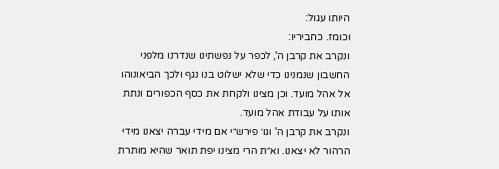היותו עגול:
וכומז. כחביריו:
ונקרב את קרבן ה', לכפר על נפשתינו שנדרנו מלפני החשבון שנמנינו כדי שלא ישלוט בנו נגף ולכך הביאונוהו אל אהל מועד. וכן מצינו ולקחת את כסף הכפורים ונתת אותו על עבודת אהל מועד.
ונקרב את קרבן ה' וגו׳ פירש״י אם מידי עברה יצאנו מידי הרהור לא יצאנו. וא״ת הרי מצינו יפת תואר שהיא מותרת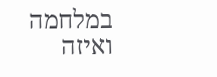במלחמה ואיזה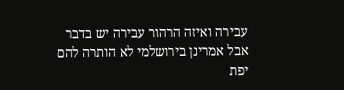עבירה ואיזה הרהור עבירה יש בדבר אבל אמרינן בירושלמי לא הותרה להם יפת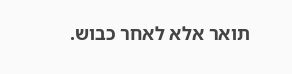תואר אלא לאחר כבוש.